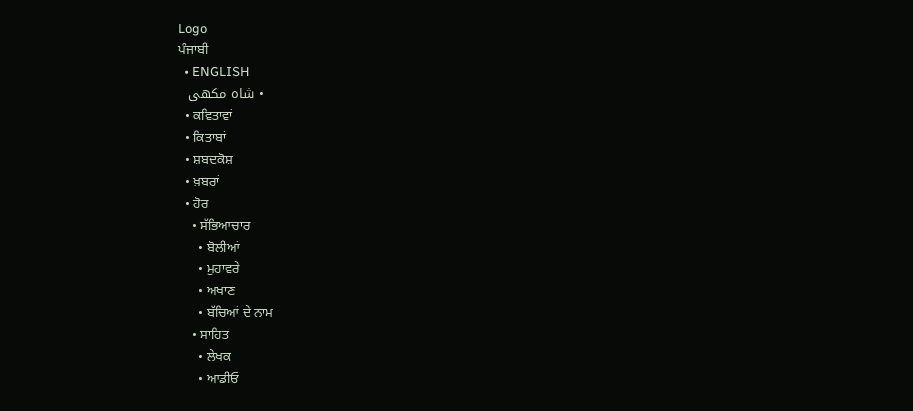Logo
ਪੰਜਾਬੀ
  • ENGLISH
  • شاہ مکھی
  • ਕਵਿਤਾਵਾਂ
  • ਕਿਤਾਬਾਂ
  • ਸ਼ਬਦਕੋਸ਼
  • ਖ਼ਬਰਾਂ
  • ਹੋਰ
    • ਸੱਭਿਆਚਾਰ
      • ਬੋਲੀਆਂ
      • ਮੁਹਾਵਰੇ
      • ਅਖਾਣ
      • ਬੱਚਿਆਂ ਦੇ ਨਾਮ
    • ਸਾਹਿਤ
      • ਲੇਖਕ
      • ਆਡੀਓ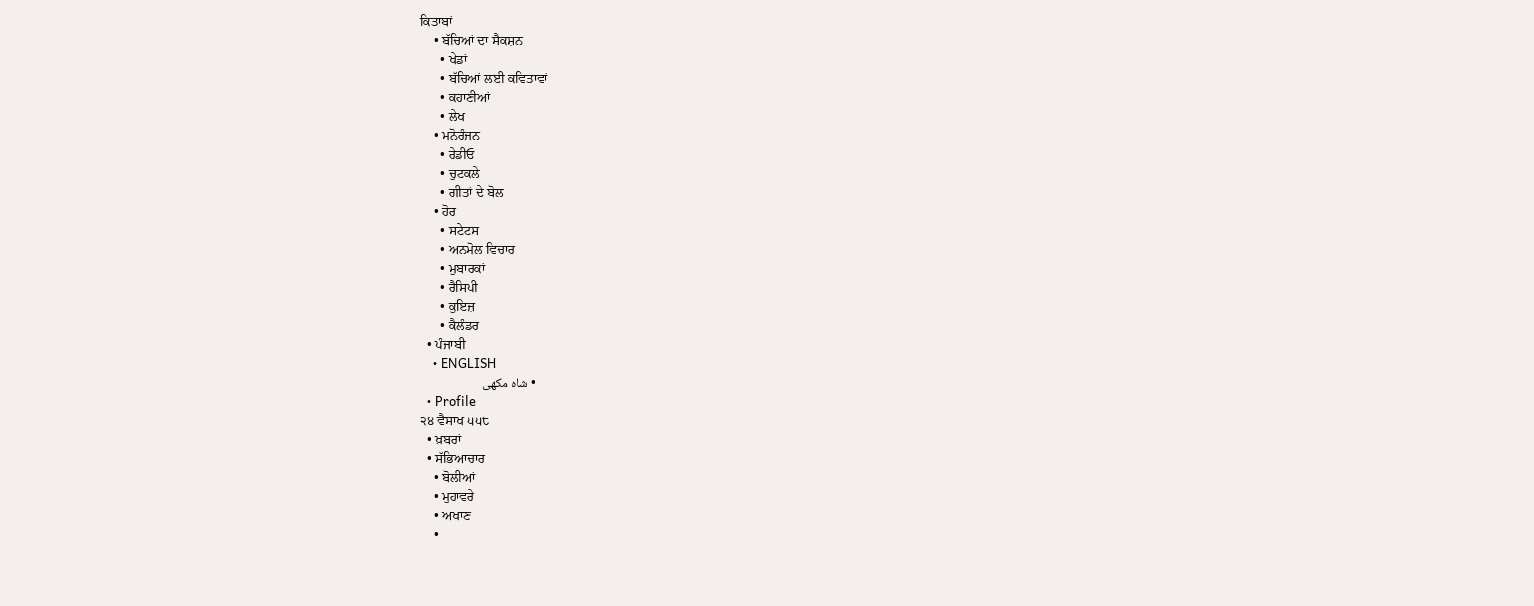ਕਿਤਾਬਾਂ
    • ਬੱਚਿਆਂ ਦਾ ਸੈਕਸ਼ਨ
      • ਖੇਡਾਂ
      • ਬੱਚਿਆਂ ਲਈ ਕਵਿਤਾਵਾਂ
      • ਕਹਾਣੀਆਂ
      • ਲੇਖ
    • ਮਨੋਰੰਜਨ
      • ਰੇਡੀਓ
      • ਚੁਟਕਲੇ
      • ਗੀਤਾਂ ਦੇ ਬੋਲ
    • ਹੋਰ
      • ਸਟੇਟਸ
      • ਅਨਮੋਲ ਵਿਚਾਰ
      • ਮੁਬਾਰਕਾਂ
      • ਰੈਸਿਪੀ
      • ਕੁਇਜ਼
      • ਕੈਲੰਡਰ
  • ਪੰਜਾਬੀ
    • ENGLISH
    • شاہ مکھی
  • Profile
੨੪ ਵੈਸਾਖ ੫੫੮
  • ਖ਼ਬਰਾਂ
  • ਸੱਭਿਆਚਾਰ
    • ਬੋਲੀਆਂ
    • ਮੁਹਾਵਰੇ
    • ਅਖਾਣ
    •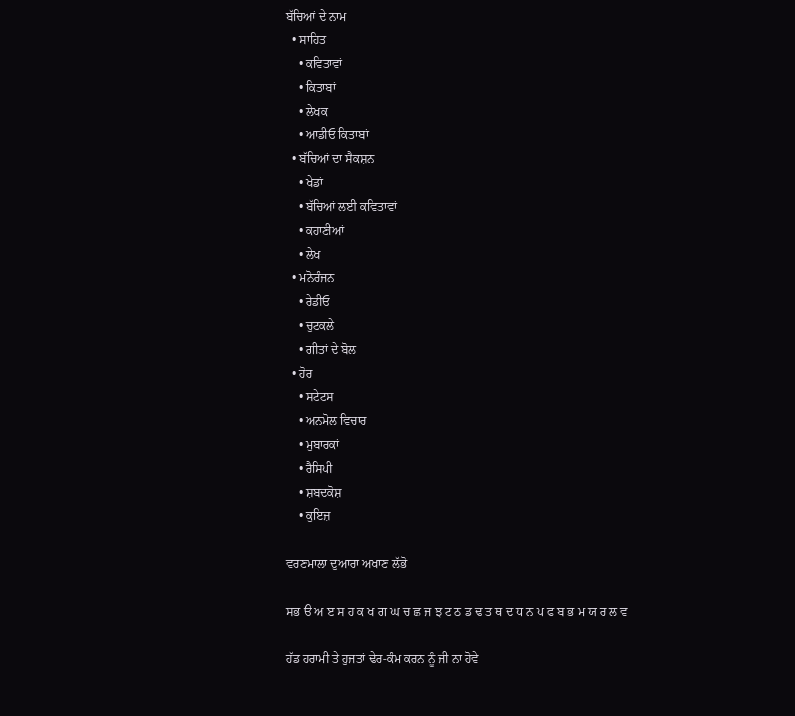ਬੱਚਿਆਂ ਦੇ ਨਾਮ
  • ਸਾਹਿਤ
    • ਕਵਿਤਾਵਾਂ
    • ਕਿਤਾਬਾਂ
    • ਲੇਖਕ
    • ਆਡੀਓ ਕਿਤਾਬਾਂ
  • ਬੱਚਿਆਂ ਦਾ ਸੈਕਸ਼ਨ
    • ਖੇਡਾਂ
    • ਬੱਚਿਆਂ ਲਈ ਕਵਿਤਾਵਾਂ
    • ਕਹਾਣੀਆਂ
    • ਲੇਖ
  • ਮਨੋਰੰਜਨ
    • ਰੇਡੀਓ
    • ਚੁਟਕਲੇ
    • ਗੀਤਾਂ ਦੇ ਬੋਲ
  • ਹੋਰ
    • ਸਟੇਟਸ
    • ਅਨਮੋਲ ਵਿਚਾਰ
    • ਮੁਬਾਰਕਾਂ
    • ਰੈਸਿਪੀ
    • ਸ਼ਬਦਕੋਸ਼
    • ਕੁਇਜ਼

ਵਰਣਮਾਲਾ ਦੁਆਰਾ ਅਖਾਣ ਲੱਭੋ

ਸਭ ੳ ਅ ੲ ਸ ਹ ਕ ਖ ਗ ਘ ਚ ਛ ਜ ਝ ਟ ਠ ਡ ਢ ਤ ਥ ਦ ਧ ਨ ਪ ਫ ਬ ਭ ਮ ਯ ਰ ਲ ਵ

ਹੱਡ ਹਰਾਮੀ ਤੇ ਹੁਜਤਾਂ ਢੇਰ-ਕੰਮ ਕਰਨ ਨੂੰ ਜੀ ਨਾ ਹੋਵੇ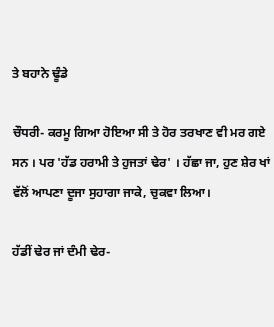ਤੇ ਬਹਾਨੇ ਢੂੰਡੇ

ਚੌਧਰੀ- ਕਰਮੂ ਗਿਆ ਹੋਇਆ ਸੀ ਤੇ ਹੋਰ ਤਰਖਾਣ ਵੀ ਮਰ ਗਏ ਸਨ । ਪਰ 'ਹੱਡ ਹਰਾਮੀ ਤੇ ਹੁਜਤਾਂ ਢੇਰ' । ਹੱਛਾ ਜਾ, ਹੁਣ ਸ਼ੇਰ ਖਾਂ ਵੱਲੋਂ ਆਪਣਾ ਦੂਜਾ ਸੁਹਾਗਾ ਜਾਕੇ, ਚੁਕਵਾ ਲਿਆ।

ਹੱਡੀਂ ਢੇਰ ਜਾਂ ਦੰਮੀ ਢੇਰ-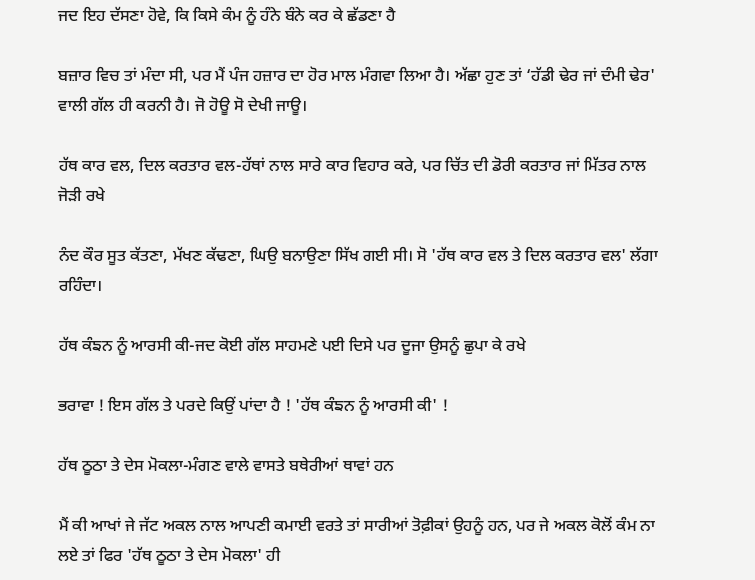ਜਦ ਇਹ ਦੱਸਣਾ ਹੋਵੇ, ਕਿ ਕਿਸੇ ਕੰਮ ਨੂੰ ਹੰਨੇ ਬੰਨੇ ਕਰ ਕੇ ਛੱਡਣਾ ਹੈ

ਬਜ਼ਾਰ ਵਿਚ ਤਾਂ ਮੰਦਾ ਸੀ, ਪਰ ਮੈਂ ਪੰਜ ਹਜ਼ਾਰ ਦਾ ਹੋਰ ਮਾਲ ਮੰਗਵਾ ਲਿਆ ਹੈ। ਅੱਛਾ ਹੁਣ ਤਾਂ ‘ਹੱਡੀ ਢੇਰ ਜਾਂ ਦੰਮੀ ਢੇਰ' ਵਾਲੀ ਗੱਲ ਹੀ ਕਰਨੀ ਹੈ। ਜੋ ਹੋਊ ਸੋ ਦੇਖੀ ਜਾਊ।

ਹੱਥ ਕਾਰ ਵਲ, ਦਿਲ ਕਰਤਾਰ ਵਲ-ਹੱਥਾਂ ਨਾਲ ਸਾਰੇ ਕਾਰ ਵਿਹਾਰ ਕਰੇ, ਪਰ ਚਿੱਤ ਦੀ ਡੋਰੀ ਕਰਤਾਰ ਜਾਂ ਮਿੱਤਰ ਨਾਲ ਜੋੜੀ ਰਖੇ

ਨੰਦ ਕੌਰ ਸੂਤ ਕੱਤਣਾ, ਮੱਖਣ ਕੱਢਣਾ, ਘਿਉ ਬਨਾਉਣਾ ਸਿੱਖ ਗਈ ਸੀ। ਸੋ 'ਹੱਥ ਕਾਰ ਵਲ ਤੇ ਦਿਲ ਕਰਤਾਰ ਵਲ' ਲੱਗਾ ਰਹਿੰਦਾ।

ਹੱਥ ਕੰਙਨ ਨੂੰ ਆਰਸੀ ਕੀ-ਜਦ ਕੋਈ ਗੱਲ ਸਾਹਮਣੇ ਪਈ ਦਿਸੇ ਪਰ ਦੂਜਾ ਉਸਨੂੰ ਛੁਪਾ ਕੇ ਰਖੇ

ਭਰਾਵਾ ! ਇਸ ਗੱਲ ਤੇ ਪਰਦੇ ਕਿਉਂ ਪਾਂਦਾ ਹੈ ! 'ਹੱਥ ਕੰਙਨ ਨੂੰ ਆਰਸੀ ਕੀ' !

ਹੱਥ ਠੂਠਾ ਤੇ ਦੇਸ ਮੋਕਲਾ-ਮੰਗਣ ਵਾਲੇ ਵਾਸਤੇ ਬਥੇਰੀਆਂ ਥਾਵਾਂ ਹਨ

ਮੈਂ ਕੀ ਆਖਾਂ ਜੇ ਜੱਟ ਅਕਲ ਨਾਲ ਆਪਣੀ ਕਮਾਈ ਵਰਤੇ ਤਾਂ ਸਾਰੀਆਂ ਤੋਫ਼ੀਕਾਂ ਉਹਨੂੰ ਹਨ, ਪਰ ਜੇ ਅਕਲ ਕੋਲੋਂ ਕੰਮ ਨਾ ਲਏ ਤਾਂ ਫਿਰ 'ਹੱਥ ਠੂਠਾ ਤੇ ਦੇਸ ਮੋਕਲਾ' ਹੀ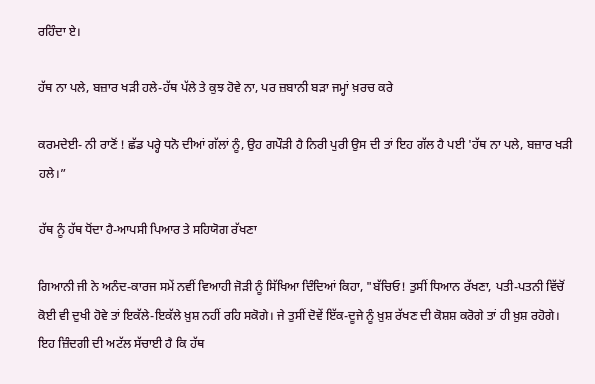ਰਹਿੰਦਾ ਏ।

ਹੱਥ ਨਾ ਪਲੇ, ਬਜ਼ਾਰ ਖੜੀ ਹਲੇ-ਹੱਥ ਪੱਲੇ ਤੇ ਕੁਝ ਹੋਵੇ ਨਾ, ਪਰ ਜ਼ਬਾਨੀ ਬੜਾ ਜਮ੍ਹਾਂ ਖ਼ਰਚ ਕਰੇ

ਕਰਮਦੇਈ- ਨੀ ਰਾਣੋਂ ! ਛੱਡ ਪਰ੍ਹੇ ਧਨੋ ਦੀਆਂ ਗੱਲਾਂ ਨੂੰ, ਉਹ ਗਪੌੜੀ ਹੈ ਨਿਰੀ ਪੁਰੀ ਉਸ ਦੀ ਤਾਂ ਇਹ ਗੱਲ ਹੈ ਪਈ 'ਹੱਥ ਨਾ ਪਲੇ, ਬਜ਼ਾਰ ਖੜੀ ਹਲੇ।”

ਹੱਥ ਨੂੰ ਹੱਥ ਧੋਂਦਾ ਹੈ-ਆਪਸੀ ਪਿਆਰ ਤੇ ਸਹਿਯੋਗ ਰੱਖਣਾ

ਗਿਆਨੀ ਜੀ ਨੇ ਅਨੰਦ-ਕਾਰਜ ਸਮੇਂ ਨਵੀਂ ਵਿਆਹੀ ਜੋੜੀ ਨੂੰ ਸਿੱਖਿਆ ਦਿੰਦਿਆਂ ਕਿਹਾ, "ਬੱਚਿਓ! ਤੁਸੀਂ ਧਿਆਨ ਰੱਖਣਾ, ਪਤੀ-ਪਤਨੀ ਵਿੱਚੋਂ ਕੋਈ ਵੀ ਦੁਖੀ ਹੋਵੇ ਤਾਂ ਇਕੱਲੇ-ਇਕੱਲੇ ਖ਼ੁਸ਼ ਨਹੀਂ ਰਹਿ ਸਕੋਗੇ। ਜੇ ਤੁਸੀਂ ਦੋਵੇਂ ਇੱਕ-ਦੂਜੇ ਨੂੰ ਖ਼ੁਸ਼ ਰੱਖਣ ਦੀ ਕੋਸ਼ਸ਼ ਕਰੋਗੇ ਤਾਂ ਹੀ ਖ਼ੁਸ਼ ਰਹੋਗੇ। ਇਹ ਜ਼ਿੰਦਗੀ ਦੀ ਅਟੱਲ ਸੱਚਾਈ ਹੈ ਕਿ ਹੱਥ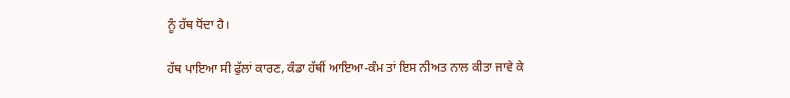ਨੂੰ ਹੱਥ ਧੋਂਦਾ ਹੈ।

ਹੱਥ ਪਾਇਆ ਸੀ ਫੁੱਲਾਂ ਕਾਰਣ, ਕੰਡਾ ਹੱਥੀਂ ਆਇਆ-ਕੰਮ ਤਾਂ ਇਸ ਨੀਅਤ ਨਾਲ ਕੀਤਾ ਜਾਵੇ ਕੇ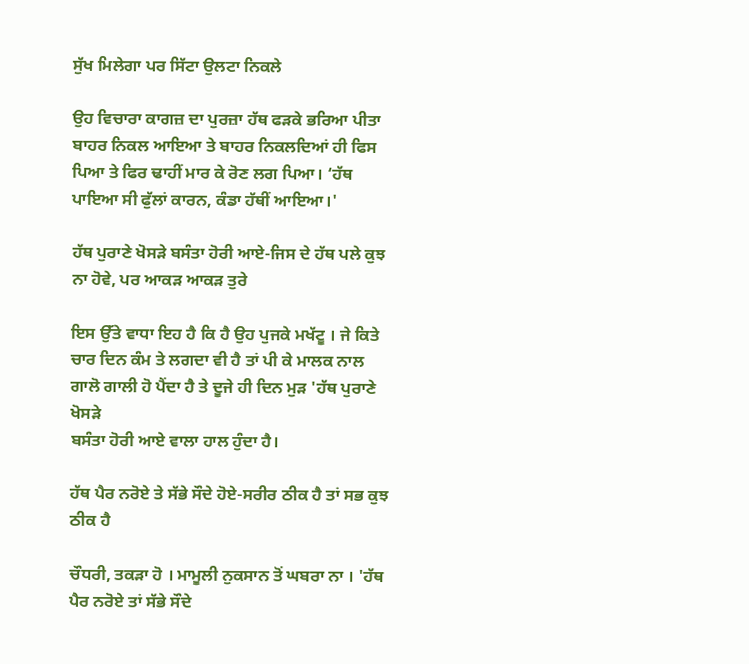ਸੁੱਖ ਮਿਲੇਗਾ ਪਰ ਸਿੱਟਾ ਉਲਟਾ ਨਿਕਲੇ

ਉਹ ਵਿਚਾਰਾ ਕਾਗਜ਼ ਦਾ ਪੁਰਜ਼ਾ ਹੱਥ ਫੜਕੇ ਭਰਿਆ ਪੀਤਾ ਬਾਹਰ ਨਿਕਲ ਆਇਆ ਤੇ ਬਾਹਰ ਨਿਕਲਦਿਆਂ ਹੀ ਫਿਸ ਪਿਆ ਤੇ ਫਿਰ ਢਾਹੀਂ ਮਾਰ ਕੇ ਰੋਣ ਲਗ ਪਿਆ। ‘ਹੱਥ ਪਾਇਆ ਸੀ ਫੁੱਲਾਂ ਕਾਰਨ, ਕੰਡਾ ਹੱਥੀਂ ਆਇਆ।'

ਹੱਥ ਪੁਰਾਣੇ ਖੋਸੜੇ ਬਸੰਤਾ ਹੋਰੀ ਆਏ-ਜਿਸ ਦੇ ਹੱਥ ਪਲੇ ਕੁਝ ਨਾ ਹੋਵੇ, ਪਰ ਆਕੜ ਆਕੜ ਤੁਰੇ

ਇਸ ਉੱਤੇ ਵਾਧਾ ਇਹ ਹੈ ਕਿ ਹੈ ਉਹ ਪੁਜਕੇ ਮਖੱਟੂ । ਜੇ ਕਿਤੇ ਚਾਰ ਦਿਨ ਕੰਮ ਤੇ ਲਗਦਾ ਵੀ ਹੈ ਤਾਂ ਪੀ ਕੇ ਮਾਲਕ ਨਾਲ ਗਾਲੋ ਗਾਲੀ ਹੋ ਪੈਂਦਾ ਹੈ ਤੇ ਦੂਜੇ ਹੀ ਦਿਨ ਮੁੜ 'ਹੱਥ ਪੁਰਾਣੇ ਖੋਸੜੇ
ਬਸੰਤਾ ਹੋਰੀ ਆਏ ਵਾਲਾ ਹਾਲ ਹੁੰਦਾ ਹੈ।

ਹੱਥ ਪੈਰ ਨਰੋਏ ਤੇ ਸੱਭੇ ਸੌਦੇ ਹੋਏ-ਸਰੀਰ ਠੀਕ ਹੈ ਤਾਂ ਸਭ ਕੁਝ ਠੀਕ ਹੈ

ਚੌਧਰੀ, ਤਕੜਾ ਹੋ । ਮਾਮੂਲੀ ਨੁਕਸਾਨ ਤੋਂ ਘਬਰਾ ਨਾ । 'ਹੱਥ ਪੈਰ ਨਰੋਏ ਤਾਂ ਸੱਭੇ ਸੌਦੇ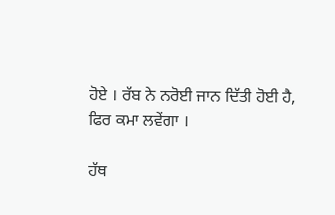ਹੋਏ । ਰੱਬ ਨੇ ਨਰੋਈ ਜਾਨ ਦਿੱਤੀ ਹੋਈ ਹੈ, ਫਿਰ ਕਮਾ ਲਵੇਂਗਾ ।

ਹੱਥ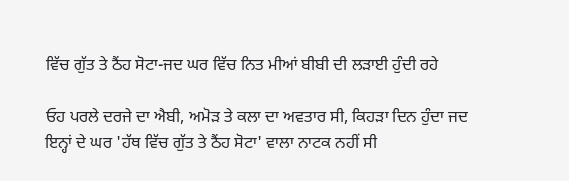ਵਿੱਚ ਗੁੱਤ ਤੇ ਠੈਂਹ ਸੋਟਾ-ਜਦ ਘਰ ਵਿੱਚ ਨਿਤ ਮੀਆਂ ਬੀਬੀ ਦੀ ਲੜਾਈ ਹੁੰਦੀ ਰਹੇ

ਓਹ ਪਰਲੇ ਦਰਜੇ ਦਾ ਐਬੀ, ਅਮੋੜ ਤੇ ਕਲਾ ਦਾ ਅਵਤਾਰ ਸੀ, ਕਿਹੜਾ ਦਿਨ ਹੁੰਦਾ ਜਦ ਇਨ੍ਹਾਂ ਦੇ ਘਰ 'ਹੱਥ ਵਿੱਚ ਗੁੱਤ ਤੇ ਠੈਂਹ ਸੋਟਾ' ਵਾਲਾ ਨਾਟਕ ਨਹੀਂ ਸੀ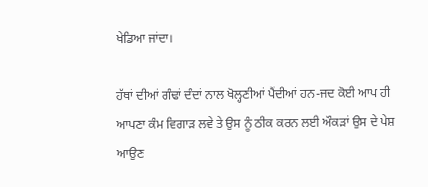ਖੇਡਿਆ ਜਾਂਦਾ।

ਹੱਥਾਂ ਦੀਆਂ ਗੰਢਾਂ ਦੰਦਾਂ ਨਾਲ ਖੋਲ੍ਹਣੀਆਂ ਪੈਂਦੀਆਂ ਹਨ-ਜਦ ਕੋਈ ਆਪ ਹੀ ਆਪਣਾ ਕੰਮ ਵਿਗਾੜ ਲਵੇ ਤੇ ਉਸ ਨੂੰ ਠੀਕ ਕਰਨ ਲਈ ਔਕੜਾਂ ਉਸ ਦੇ ਪੇਸ਼ ਆਉਣ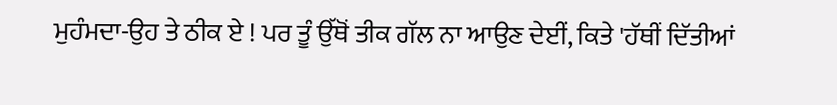ਮੁਹੰਮਦਾ-ਉਹ ਤੇ ਠੀਕ ਏ ! ਪਰ ਤੂੰ ਉੱਥੋਂ ਤੀਕ ਗੱਲ ਨਾ ਆਉਣ ਦੇਈਂ, ਕਿਤੇ 'ਹੱਥੀਂ ਦਿੱਤੀਆਂ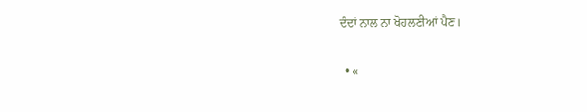ਦੰਦਾਂ ਨਾਲ ਨਾ ਖੋਹਲਣੀਆਂ ਪੈਣ।

  • «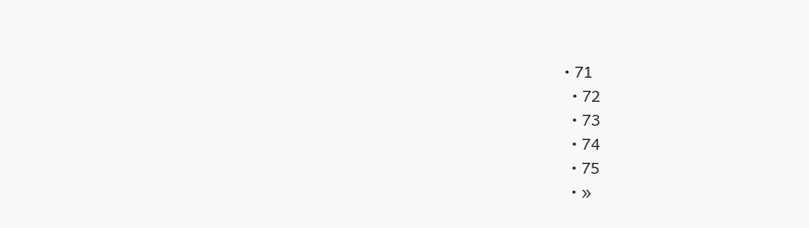• 71
  • 72
  • 73
  • 74
  • 75
  • »